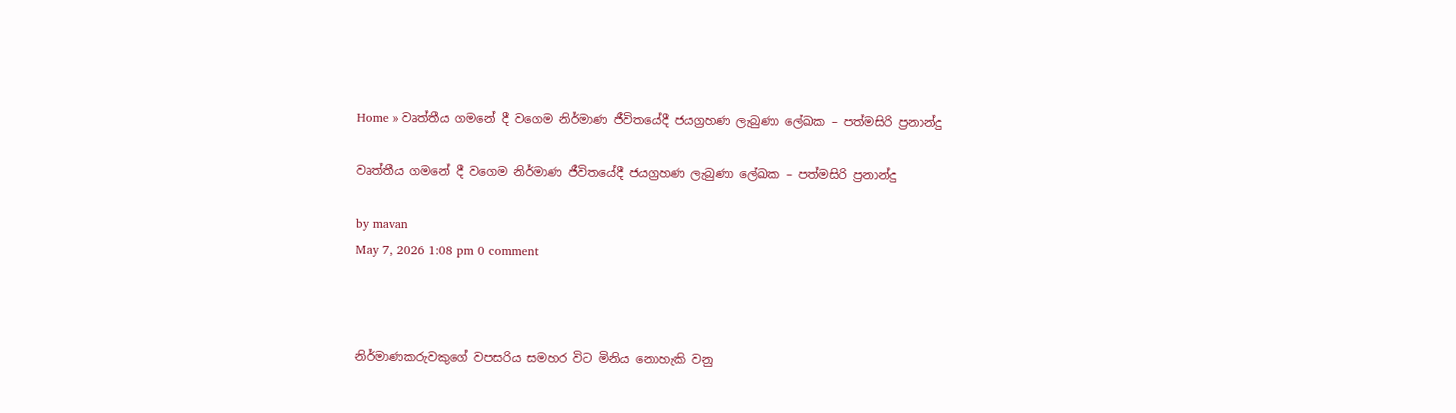Home » වෘත්තීය ගමනේ දී වගෙම නිර්මාණ ජීවිතයේදී ජයග්‍රහණ ලැබුණා ලේඛක – පත්මසිරි ප්‍රනාන්දු

වෘත්තීය ගමනේ දී වගෙම නිර්මාණ ජීවිතයේදී ජයග්‍රහණ ලැබුණා ලේඛක – පත්මසිරි ප්‍රනාන්දු

by mavan
May 7, 2026 1:08 pm 0 comment



නිර්මාණකරුවකුගේ වපසරිය සමහර විට මිනිය නොහැකි වනු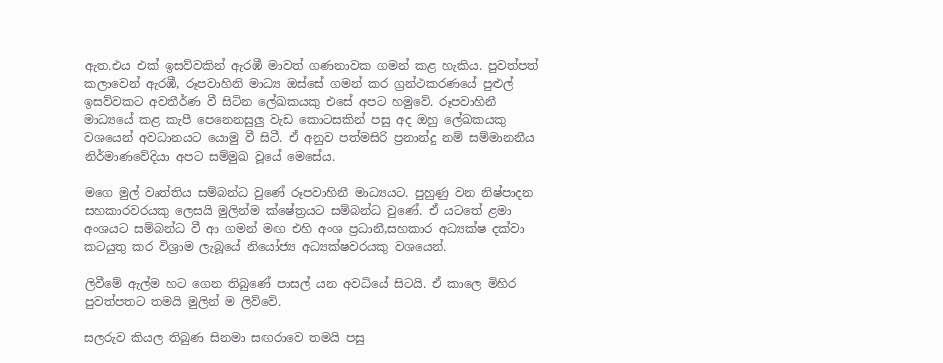ඇත.එය එක් ඉසව්වකින් ඇරඹී මාවත් ගණනාවක ගමන් කළ හැකිය. පුවත්පත් කලාවෙන් ඇරඹී, රූපවාහිනි මාධ්‍ය ඔස්සේ ගමන් කර ග්‍රන්ථකරණයේ පුළුල් ඉසව්වකට අවතීර්ණ වී සිටින ලේඛකයකු එසේ අපට හමුවේ. රූපවාහිනී මාධ්‍යයේ කළ කැපී පෙනෙනසුලු වැඩ කොටසකින් පසු අද ඔහු ලේඛකයකු වශයෙන් අවධානයට යොමු වී සිටී. ඒ අනුව පත්මසිරි ප්‍රනාන්දු නම් සම්මානනීය නිර්මාණවේදියා අපට සම්මුඛ වූයේ මෙසේය.

මගෙ මුල් වෘත්තිය සම්බන්ධ වුණේ රූපවාහිනී මාධ්‍යයට. පුහුණු වන නිෂ්පාදන සහකාරවරයකු ලෙසයි මුලින්ම ක්ෂේත්‍රයට සම්බන්ධ වුණේ. ඒ යටතේ ළමා අංශයට සම්බන්ධ වී ආ ගමන් මඟ එහි අංශ ප්‍රධානී,සහකාර අධ්‍යක්ෂ දක්වා කටයුතු කර විශ්‍රාම ලැබූයේ නියෝජ්‍ය අධ්‍යක්ෂවරයකු වශයෙන්.

ලිවීමේ ඇල්ම හට ගෙන තිබුණේ පාසල් යන අවධියේ සිටයි. ඒ කාලෙ මිහිර පුවත්පතට තමයි මුලින් ම ලිව්වේ.

සලරුව කියල තිබුණ සිනමා සඟරාවෙ තමයි පසු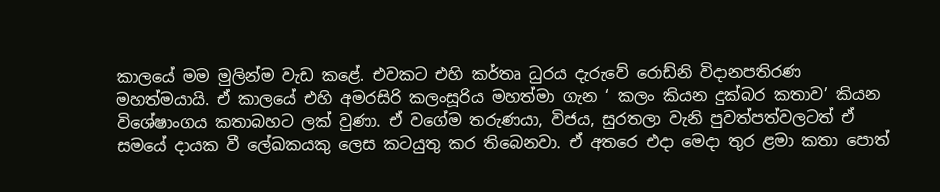කාලයේ මම මුලින්ම වැඩ කළේ. එවකට එහි කර්තෘ ධුරය දැරුවේ රොඩ්නි විදානපතිරණ මහත්මයායි. ඒ කාලයේ එහි අමරසිරි කලංසූරිය මහත්මා ගැන ‘ කලං කියන දුක්බර කතාව’ කියන විශේෂාංගය කතාබහට ලක් වුණා. ඒ වගේම තරුණයා, විජය, සුරතලා වැනි පුවත්පත්වලටත් ඒ සමයේ දායක වී ලේඛකයකු ලෙස කටයුතු කර තිබෙනවා. ඒ අතරෙ එදා මෙදා තුර ළමා කතා පොත්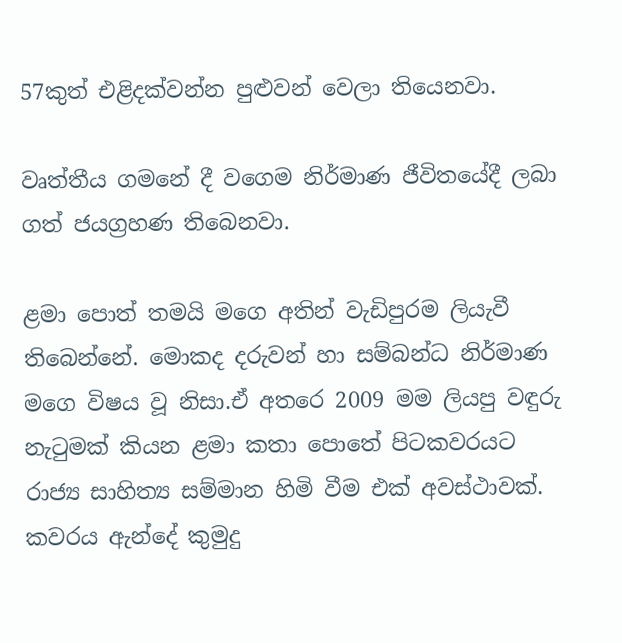57කුත් එළිදක්වන්න පුළුවන් වෙලා තියෙනවා.

වෘත්තීය ගමනේ දී වගෙම නිර්මාණ ජීවිතයේදී ලබා ගත් ජයග්‍රහණ තිබෙනවා.

ළමා පොත් තමයි මගෙ අතින් වැඩිපුරම ලියැවී තිබෙන්නේ. මොකද දරුවන් හා සම්බන්ධ නිර්මාණ මගෙ විෂය වූ නිසා.ඒ අතරෙ 2009 මම ලියපු වඳුරු නැටුමක් කියන ළමා කතා පොතේ පිටකවරයට රාජ්‍ය සාහිත්‍ය සම්මාන හිමි වීම එක් අවස්ථාවක්. කවරය ඇන්දේ කුමුදු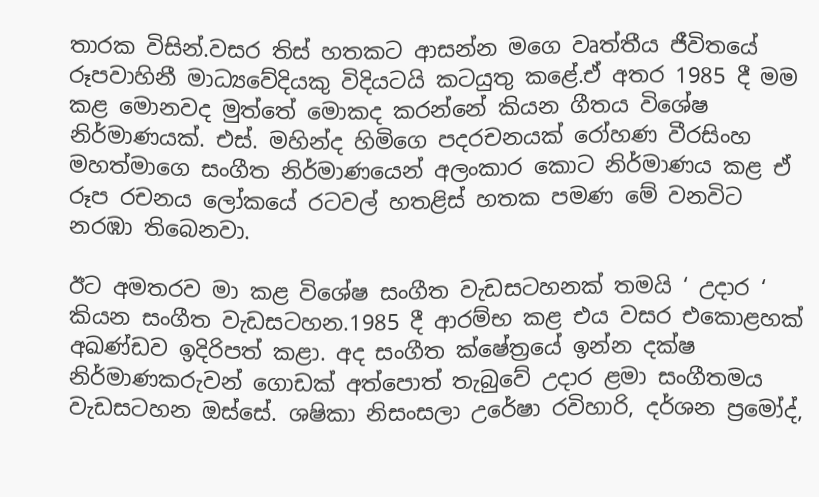තාරක විසින්.වසර තිස් හතකට ආසන්න මගෙ වෘත්තීය ජීවිතයේ රූපවාහිනී මාධ්‍යවේදියකු විදියටයි කටයුතු කළේ.ඒ අතර 1985 දී මම කළ මොනවද මුත්තේ මොකද කරන්නේ කියන ගීතය විශේෂ නිර්මාණයක්. එස්. මහින්ද හිමිගෙ පදරචනයක් රෝහණ වීරසිංහ මහත්මාගෙ සංගීත නිර්මාණයෙන් අලංකාර කොට නිර්මාණය කළ ඒ රූප රචනය ලෝකයේ රටවල් හතළිස් හතක පමණ මේ වනවිට නරඹා තිබෙනවා.

ඊට අමතරව මා කළ විශේෂ සංගීත වැඩසටහනක් තමයි ‘ උදාර ‘ කියන සංගීත වැඩසටහන.1985 දී ආරම්භ කළ එය වසර එකොළහක් අඛණ්ඩව ඉදිරිපත් කළා. අද සංගීත ක්ෂේත්‍රයේ ඉන්න දක්ෂ නිර්මාණකරුවන් ගොඩක් අත්පොත් තැබුවේ උදාර ළමා සංගීතමය වැඩසටහන ඔස්සේ. ශෂිකා නිසංසලා උරේෂා රවිහාරි, දර්ශන ප්‍රමෝද්,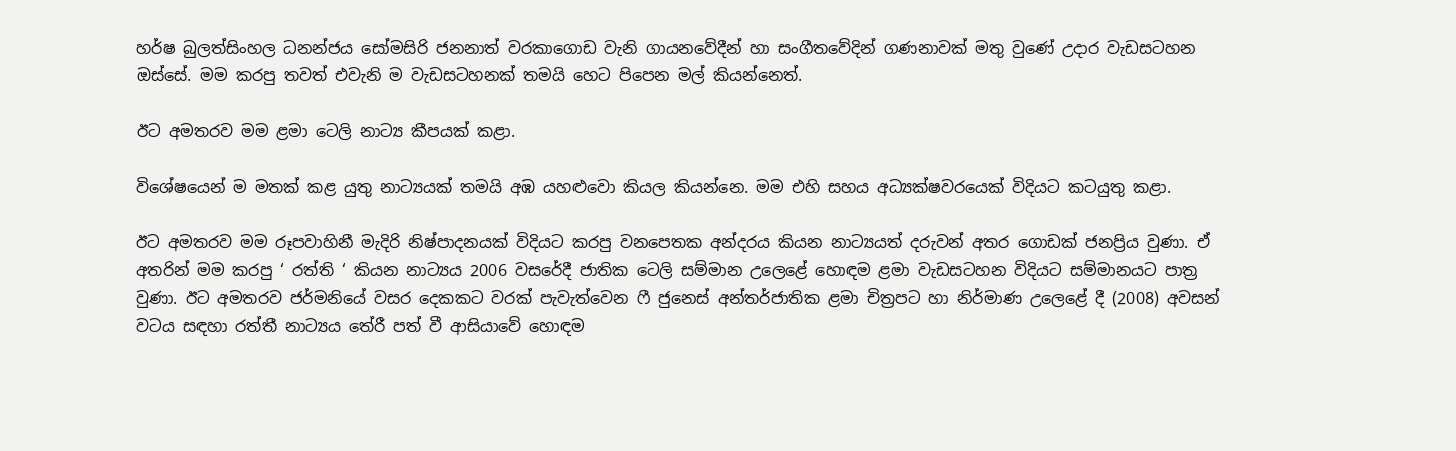හර්ෂ බුලත්සිංහල ධනන්ජය සෝමසිරි ජනනාත් වරකාගොඩ වැනි ගායනවේදීන් හා සංගීතවේදින් ගණනාවක් මතු වුණේ උදාර වැඩසටහන ඔස්සේ. මම කරපු තවත් එවැනි ම වැඩසටහනක් තමයි හෙට පිපෙන මල් කියන්නෙත්.

ඊට අමතරව මම ළමා ටෙලි නාට්‍ය කීපයක් කළා.

විශේෂයෙන් ම මතක් කළ යුතු නාට්‍යයක් තමයි අඹ යහළුවො කියල කියන්නෙ. මම එහි සහය අධ්‍යක්ෂවරයෙක් විදියට කටයුතු කළා.

ඊට අමතරව මම රූපවාහිනී මැදිරි නිෂ්පාදනයක් විදියට කරපු වනපෙතක අන්දරය කියන නාට්‍යයත් දරුවන් අතර ගොඩක් ජනප්‍රිය වුණා. ඒ අතරින් මම කරපු ‘ රත්ති ‘ කියන නාට්‍යය 2006 වසරේදී ජාතික ටෙලි සම්මාන උලෙළේ හොඳම ළමා වැඩසටහන විදියට සම්මානයට පාත්‍ර වුණා. ඊට අමතරව ජර්මනියේ වසර දෙකකට වරක් පැවැත්වෙන ෆී ජුනෙස් අන්තර්ජාතික ළමා චිත්‍රපට හා නිර්මාණ උලෙළේ දී (2008) අවසන් වටය සඳහා රත්තී නාට්‍යය තේරී පත් වී ආසියාවේ හොඳම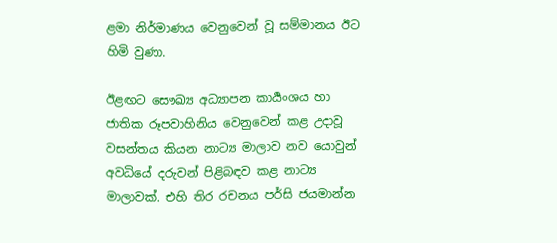ළමා නිර්මාණය වෙනුවෙන් වූ සම්මානය ඊට හිමි වුණා.

ඊළඟට සෞඛ්‍ය අධ්‍යාපන කාර්‍යංශය හා ජාතික රූපවාහිනිය වෙනුවෙන් කළ උදාවූ වසන්තය කියන නාට්‍ය මාලාව නව යොවුන් අවධියේ දරුවන් පිළිබඳව කළ නාට්‍ය මාලාවක්. එහි තිර රචනය පර්සි ජයමාන්න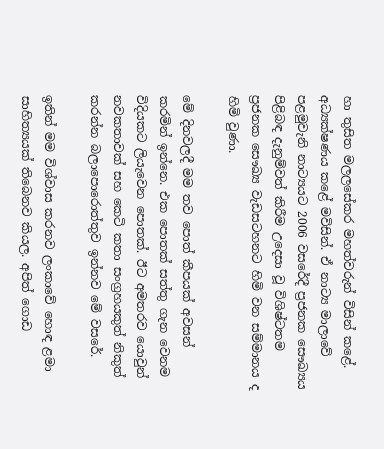හා තුසිත මලලසේකර මහත්වරුන් විසින් කළේ. අධ්‍යක්ෂණය කළේ මවිසින්. ඒ නාට්‍ය මාලාවේ පළමුවැනි නාට්‍යයට 2006 වසරේදී ප්‍රජනක සෞඛ්‍යය පිළිබඳ දැනුම්වත් කිරීම උදෙසා වූ විශිෂ්ටතම ප්‍රජනක සෞඛ්‍ය වැඩසටහනට හිමි වන සම්මානය ද හිමි වුණා.

මේ දිනවලදී මම තව පොත් කීපයක් අවසන් කරමින් ඉන්නෙ. එක පොතක් සත්තු ගැන වෙනම විදියකට ලියැවෙන පොතක්. ඊට අමතරව යොවුන් නවකතාවක් සහ කෙටි කතා සංග්‍රහයකුත් නිකුත් කරන්න බලාපොරොත්තුව ඉන්නව මේ වසරේ.

ඉතින් මම විශ්වාස කරනව ලංකාවේ හොඳ ළමා සාහිත්‍යයක් තිබෙනව කියල. අපිත් ගොඩ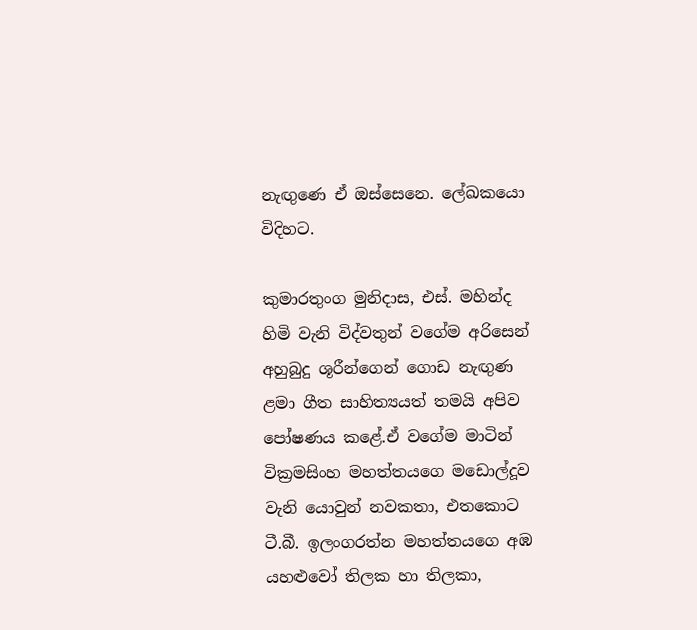නැඟුණෙ ඒ ඔස්සෙනෙ. ලේඛකයො විදිහට.

කුමාරතුංග මුනිදාස, එස්. මහින්ද හිමි වැනි විද්වතුන් වගේම අරිසෙන් අහුබුදු ශූරීන්ගෙන් ගොඩ නැඟුණ ළමා ගීත සාහිත්‍යයත් තමයි අපිව පෝෂණය කළේ.ඒ වගේම මාටින් වික්‍රමසිංහ මහත්තයගෙ මඩොල්දූව වැනි යොවුන් නවකතා, එතකොට ටී.බී. ඉලංගරත්න මහත්තයගෙ අඹ යහළුවෝ තිලක හා තිලකා,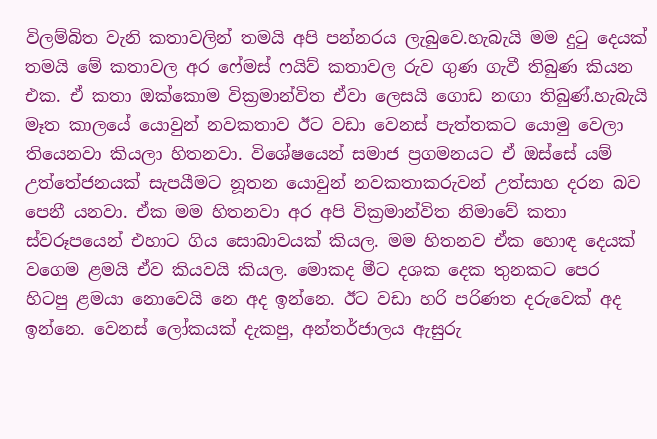විලම්බිත වැනි කතාවලින් තමයි අපි පන්නරය ලැබුවෙ.හැබැයි මම දුටු දෙයක් තමයි මේ කතාවල අර ෆේමස් ෆයිව් කතාවල රුව ගුණ ගැවී තිබුණ කියන එක. ඒ කතා ඔක්කොම වික්‍රමාන්විත ඒවා ලෙසයි ගොඩ නඟා තිබුණ්.හැබැයි මෑත කාලයේ යොවුන් නවකතාව ඊට වඩා වෙනස් පැත්තකට යොමු වෙලා තියෙනවා කියලා හිතනවා. විශේෂයෙන් සමාජ ප්‍රගමනයට ඒ ඔස්සේ යම් උත්තේජනයක් සැපයීමට නූතන යොවුන් නවකතාකරුවන් උත්සාහ දරන බව පෙනී යනවා. ඒක මම හිතනවා අර අපි වික්‍රමාන්විත නිමාවේ කතා ස්වරූපයෙන් එහාට ගිය සොබාවයක් කියල. මම හිතනව ඒක හොඳ දෙයක් වගෙම ළමයි ඒව කියවයි කියල. මොකද මීට දශක දෙක තුනකට පෙර හිටපු ළමයා නොවෙයි නෙ අද ඉන්නෙ. ඊට වඩා හරි පරිණත දරුවෙක් අද ඉන්නෙ. වෙනස් ලෝකයක් දැකපු, අන්තර්ජාලය ඇසුරු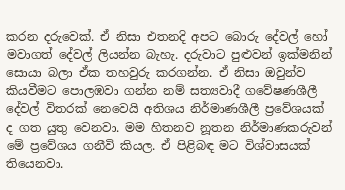කරන දරුවෙක්. ඒ නිසා එතනදි අපට බොරු දේවල් හෝ මවාගත් දේවල් ලියන්න බැහැ. දරුවාට පුළුවන් ඉක්මනින් සොයා බලා ඒක තහවුරු කරගන්න. ඒ නිසා ඔවුන්ව කියවීමට පොලඹවා ගන්න නම් සත්‍යවාදී ගවේෂණශීලී දේවල් විතරක් නෙවෙයි අතිශය නිර්මාණශීලී ප්‍රවේශයක් ද ගත යුතු වෙනවා. මම හිතනව නූතන නිර්මාණකරුවන් මේ ප්‍රවේශය ගනීවි කියල. ඒ පිළිබඳ මට විශ්වාසයක් තියෙනවා.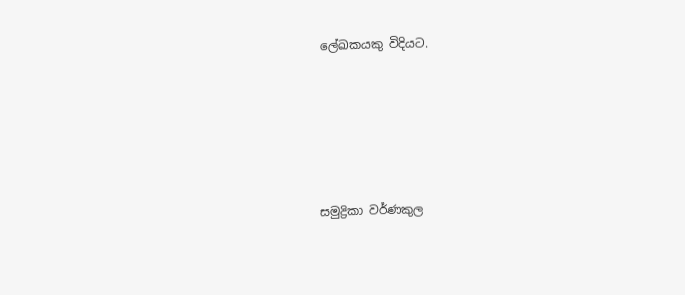ලේඛකයකු විදියට.





සමුද්‍රිකා වර්ණකුල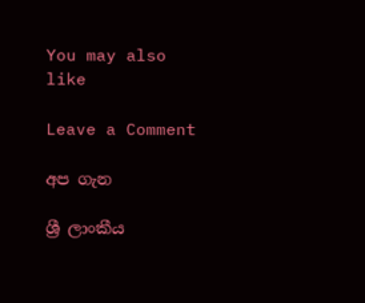You may also like

Leave a Comment

අප ගැන

ශ්‍රී ලාංකීය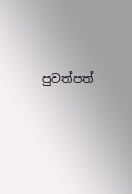පුවත්පත්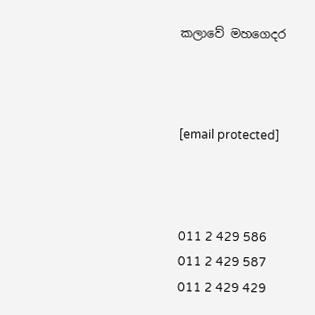කලාවේ මහගෙදර



[email protected]



011 2 429 586
011 2 429 587
011 2 429 429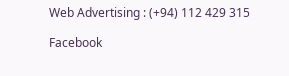Web Advertising : (+94) 112 429 315

Facebook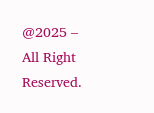@2025 – All Right Reserved.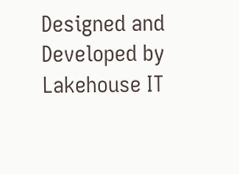Designed and Developed by Lakehouse IT